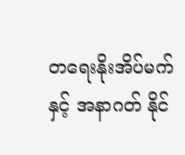တရေးနိုးအိပ်မက် နှင့် အနာဂတ် နိုင်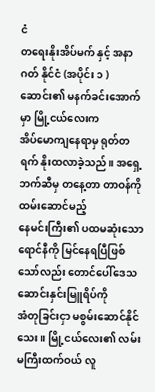ငံ
တရေးနိုးအိပ်မက် နှင့် အနာဂတ် နိုင်ငံ (အပိုင်း ၁ )
ဆောင်း၏ မနက်ခင်းအောက်မှာ မြို့ငယ်လေးက
အိပ်မောကျနေရာမှ ရုတ်တရက် နိုးထလာခဲ့သည်။ အရှေ့ဘက်ဆီမှ တနေ့တာ တာဝန်ကို ထမ်းဆောင်မည့်
နေမင်းကြီး၏ ပထမဆုံးသော ရောင်နီကို မြင်နေရပြီဖြစ်သော်လည်း တောင်ပေါ်ဒေသ ဆောင်းနှင်းမြူရိပ်ကို
အံတုခြင်းငှာ မစွမ်းဆောင်နိုင်သေး။ မြို့ငယ်လေး၏ လမ်းမကြီးထက်ဝယ် လူ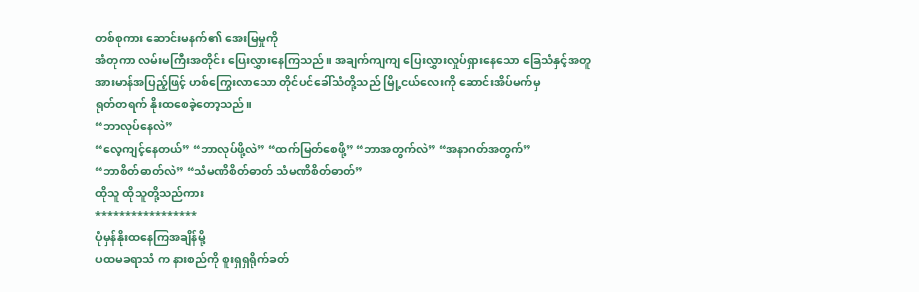တစ်စုကား ဆောင်းမနက်၏ အေးမြမှုကို
အံတုကာ လမ်းမကြီးအတိုင်း ပြေးလွှားနေကြသည်။ အချက်ကျကျ ပြေးလွှားလှုပ်ရှားနေသော ခြေသံနှင့်အတူ
အားမာန်အပြည့်ဖြင့် ဟစ်ကြွေးလာသော တိုင်ပင်ခေါ်သံတို့သည် မြို့ငယ်လေးကို ဆောင်းအိပ်မက်မှ
ရုတ်တရက် နိုးထစေခဲ့တော့သည်။
“ဘာလုပ်နေလဲ”
“လေ့ကျင့်နေတယ်” “ဘာလုပ်ဖို့လဲ” “ထက်မြတ်စေဖို့” “ဘာအတွက်လဲ” “အနာဂတ်အတွက်”
“ဘာစိတ်ဓာတ်လဲ” “သံမဏိစိတ်ဓာတ် သံမဏိစိတ်ဓာတ်”
ထိုသူ ထိုသူတို့သည်ကား
*****************
ပုံမှန်နိုးထနေကြအချိန်မို့
ပထမခရာသံ က နားစည်ကို စူးရှရှရိုက်ခတ်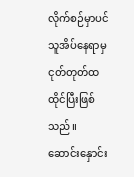လိုက်စဉ်မှာပင် သူအိပ်နေရာမှ ငုတ်တုတ်ထထိုင်ပြီးဖြစ်သည်။
ဆောင်းနှောင်း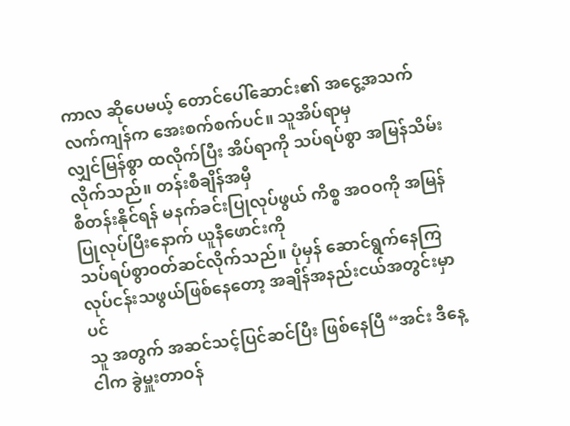ကာလ ဆိုပေမယ့် တောင်ပေါ်ဆောင်း၏ အငွေ့အသက်လက်ကျန်က အေးစက်စက်ပင်။ သူအိပ်ရာမှ
လျှင်မြန်စွာ ထလိုက်ပြီး အိပ်ရာကို သပ်ရပ်စွာ အမြန်သိမ်းလိုက်သည်။ တန်းစီချိန်အမှီ
စီတန်းနိုင်ရန် မနက်ခင်းပြုလုပ်ဖွယ် ကိစ္စ အဝဝကို အမြန်ပြုလုပ်ပြီးနောက် ယူနီဖောင်းကို
သပ်ရပ်စွာဝတ်ဆင်လိုက်သည်။ ပုံမှန် ဆောင်ရွက်နေကြ လုပ်ငန်းသဖွယ်ဖြစ်နေတော့ အချိန်အနည်းငယ်အတွင်းမှာပင်
သူ အတွက် အဆင်သင့်ပြင်ဆင်ပြီး ဖြစ်နေပြီ “အင်း ဒီနေ့ ငါက ခွဲမှူးတာဝန်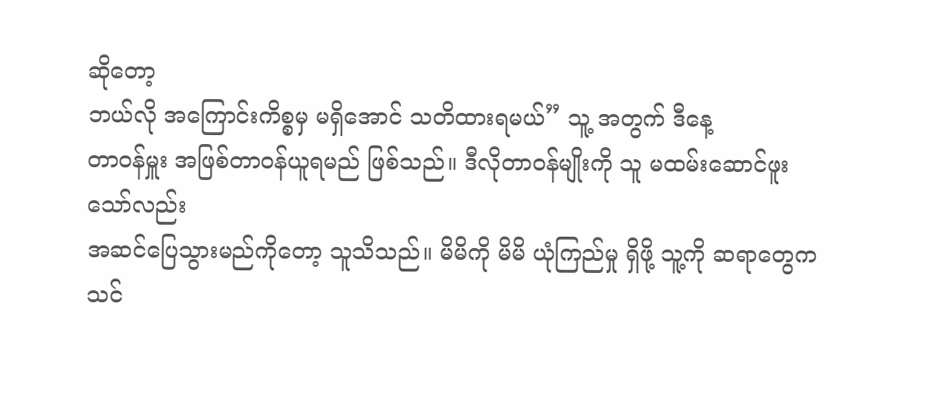ဆိုတော့
ဘယ်လို အကြောင်းကိစ္စမှ မရှိအောင် သတိထားရမယ်” သူ့ အတွက် ဒီနေ့
တာဝန်မှူး အဖြစ်တာဝန်ယူရမည် ဖြစ်သည်။ ဒီလိုတာဝန်မျိုးကို သူ မထမ်းဆောင်ဖူး သော်လည်း
အဆင်ပြေသွားမည်ကိုတော့ သူသိသည်။ မိမိကို မိမိ ယုံကြည်မှု ရှိဖို့ သူ့ကို ဆရာတွေက သင်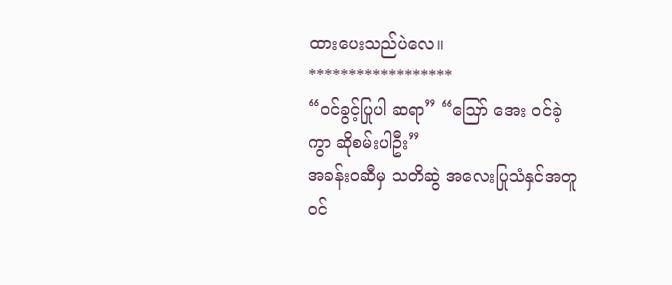ထားပေးသည်ပဲလေ။
******************
“ဝင်ခွင့်ပြုပါ ဆရာ” “ဪ အေး ဝင်ခဲ့ကွာ ဆိုစမ်းပါဦး”
အခန်းဝဆီမှ သတိဆွဲ အလေးပြုသံနှင်အတူ ဝင်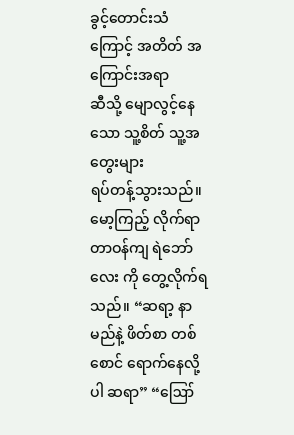ခွင့်တောင်းသံကြောင့် အတိတ် အကြောင်းအရာ
ဆီသို့ မျောလွင့်နေသော သူ့စိတ် သူ့အတွေးများ
ရပ်တန့်သွားသည်။ မော့ကြည့် လိုက်ရာ တာဝန်ကျ ရဲဘော်လေး ကို တွေ့လိုက်ရသည်။ “ဆရာ့ နာမည်နဲ့ ဖိတ်စာ တစ်စောင် ရောက်နေလို့ပါ ဆရာ” “ဪ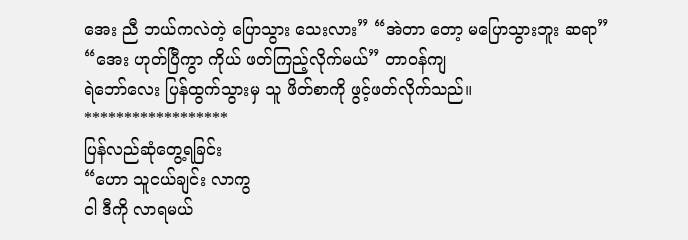အေး ညီ ဘယ်ကလဲတဲ့ ပြောသွား သေးလား” “အဲတာ တော့ မပြောသွားဘူး ဆရာ”
“အေး ဟုတ်ပြီကွာ ကိုယ် ဖတ်ကြည့်လိုက်မယ်” တာဝန်ကျ
ရဲဘော်လေး ပြန်ထွက်သွားမှ သူ ဖိတ်စာကို ဖွင့်ဖတ်လိုက်သည်။
******************
ပြန်လည်ဆုံတွေ့ရခြင်း
“ဟော သူငယ်ချင်း လာကွ
ငါ ဒီကို လာရမယ်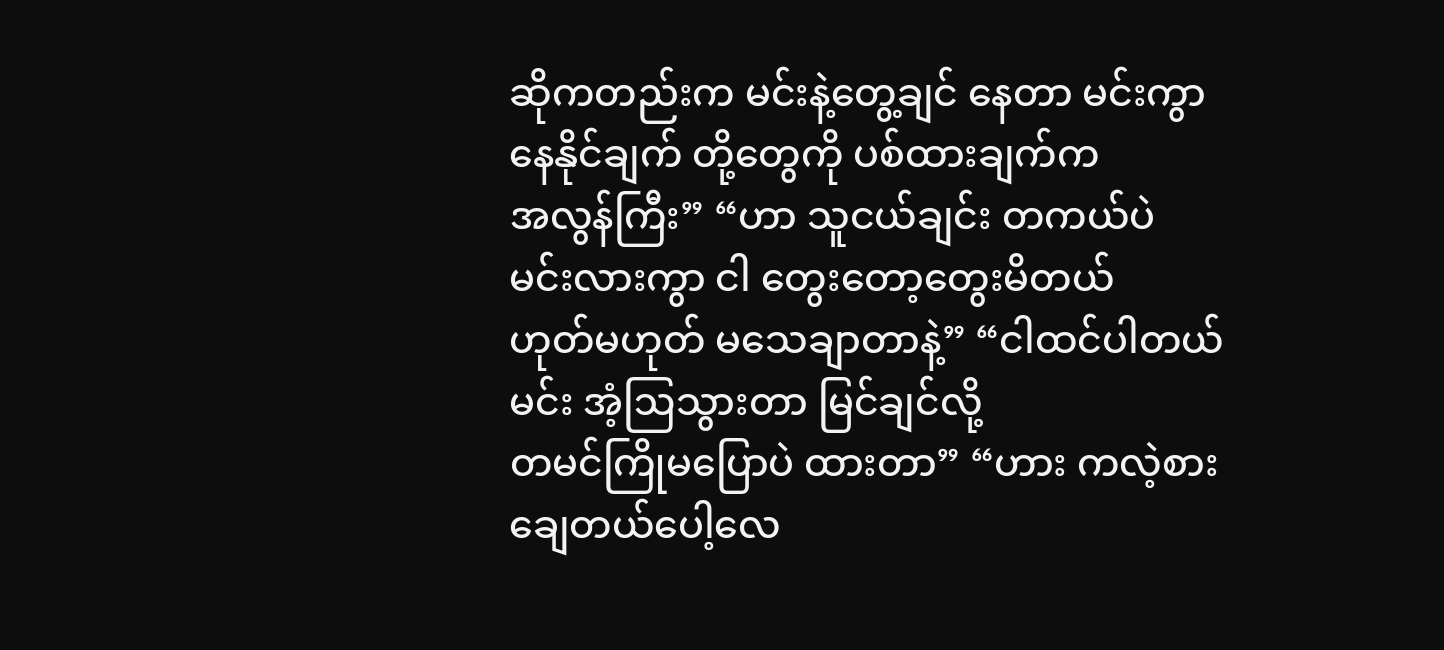ဆိုကတည်းက မင်းနဲ့တွေ့ချင် နေတာ မင်းကွာ နေနိုင်ချက် တို့တွေကို ပစ်ထားချက်က
အလွန်ကြီး” “ဟာ သူငယ်ချင်း တကယ်ပဲ မင်းလားကွာ ငါ တွေးတော့တွေးမိတယ်
ဟုတ်မဟုတ် မသေချာတာနဲ့” “ငါထင်ပါတယ် မင်း အံ့ဩသွားတာ မြင်ချင်လို့
တမင်ကြိုမပြောပဲ ထားတာ” “ဟား ကလဲ့စားချေတယ်ပေါ့လေ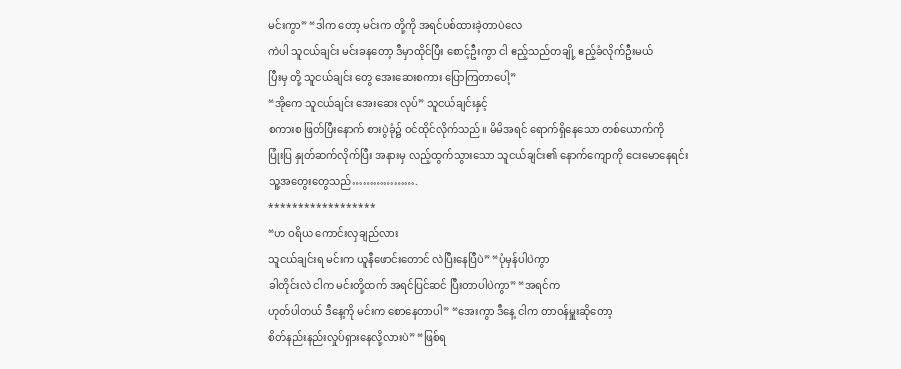မင်းကွာ” “ဒါက တော့ မင်းက တို့ကို အရင်ပစ်ထားခဲ့တာပဲလေ
ကဲပါ သူငယ်ချင်း မင်းခနတော့ ဒီမှာထိုင်ပြီး စောင့်ဦးကွာ ငါ ဧည့်သည်တချို့ ဧည့်ခံလိုက်ဦးမယ်
ပြီးမှ တို့ သူငယ်ချင်း တွေ အေးဆေးစကား ပြောကြတာပေါ့”
“အိုကေ သူငယ်ချင်း အေးဆေး လုပ်” သူငယ်ချင်းနှင့်
စကားစ ဖြတ်ပြီးနောက် စားပွဲခုံ၌ ဝင်ထိုင်လိုက်သည်။ မိမိအရင် ရောက်ရှိနေသော တစ်ယောက်ကို
ပြုံးပြ နှုတ်ဆက်လိုက်ပြီး အနားမှ လည့်ထွက်သွားသော သူငယ်ချင်း၏ နောက်ကျောကို ငေးမောနေရင်း
သူ့အတွေးတွေသည်……………….
******************
“ဟ ဝရိယ ကောင်းလှချည်လား
သူငယ်ချင်းရ မင်းက ယူနီဖောင်းတောင် လဲပြီးနေပြီပဲ” “ပုံမှန်ပါပဲကွာ
ခါတိုင်းလဲ ငါက မင်းတို့ထက် အရင်ပြင်ဆင် ပြီးတာပါပဲကွာ” “အရင်က
ဟုတ်ပါတယ် ဒီနေ့ကို မင်းက စောနေတာပါ” “အေးကွာ ဒီနေ့ ငါက တာဝန်မှူးဆိုတော့
စိတ်နည်းနည်းလှုပ်ရှားနေလို့လားပဲ” “ဖြစ်ရ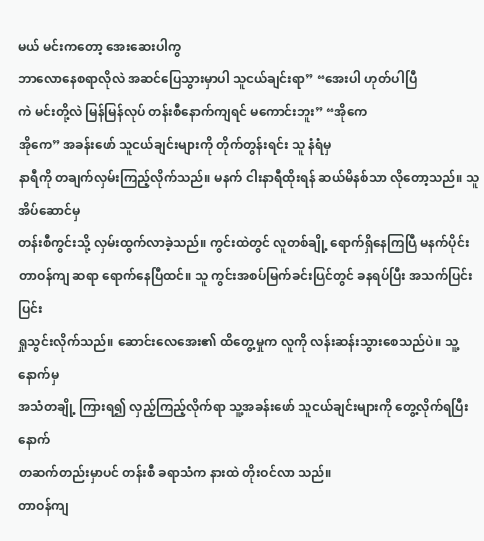မယ် မင်းကတော့ အေးဆေးပါကွ
ဘာလောနေစရာလိုလဲ အဆင်ပြေသွားမှာပါ သူငယ်ချင်းရာ” “အေးပါ ဟုတ်ပါပြီ
ကဲ မင်းတို့လဲ မြန်မြန်လုပ် တန်းစီနောက်ကျရင် မကောင်းဘူး” “အိုကေ
အိုကေ” အခန်းဖော် သူငယ်ချင်းများကို တိုက်တွန်းရင်း သူ နံရံမှ
နာရီကို တချက်လှမ်းကြည့်လိုက်သည်။ မနက် ငါးနာရီထိုးရန် ဆယ်မိနစ်သာ လိုတော့သည်။ သူ အိပ်ဆောင်မှ
တန်းစီကွင်းသို့ လှမ်းထွက်လာခဲ့သည်။ ကွင်းထဲတွင် လူတစ်ချို့ ရောက်ရှိနေကြပြီ မနက်ပိုင်း
တာဝန်ကျ ဆရာ ရောက်နေပြီထင်။ သူ ကွင်းအစပ်မြက်ခင်းပြင်တွင် ခနရပ်ပြီး အသက်ပြင်းပြင်း
ရှုသွင်းလိုက်သည်။ ဆောင်းလေအေး၏ ထိတွေ့မှုက လူကို လန်းဆန်းသွားစေသည်ပဲ။ သူ့နောက်မှ
အသံတချို့ ကြားရ၍ လှည့်ကြည့်လိုက်ရာ သူ့အခန်းဖော် သူငယ်ချင်းများကို တွေ့လိုက်ရပြီးနောက်
တဆက်တည်းမှာပင် တန်းစီ ခရာသံက နားထဲ တိုးဝင်လာ သည်။
တာဝန်ကျ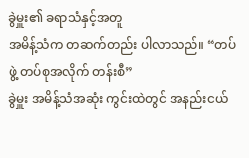ခွဲမှူး၏ ခရာသံနှင့်အတူ
အမိန့်သံက တဆက်တည်း ပါလာသည်။ “တပ်ဖွဲ့ တပ်စုအလိုက် တန်းစီ”
ခွဲမှူး အမိန့်သံအဆုံး ကွင်းထဲတွင် အနည်းငယ်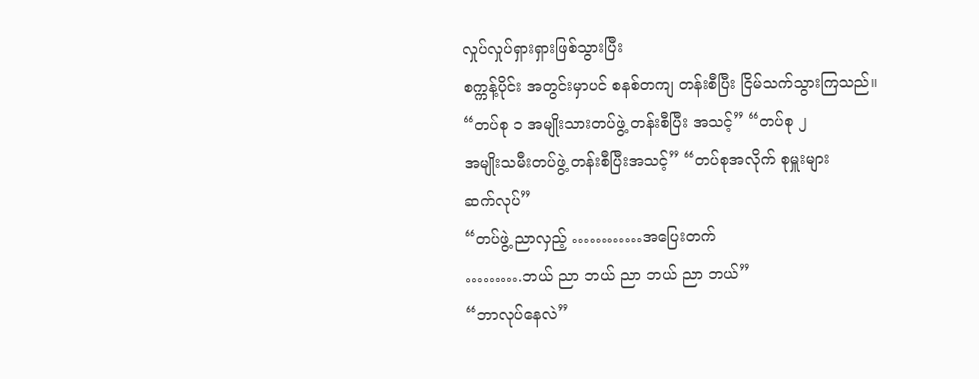လှုပ်လှုပ်ရှားရှားဖြစ်သွားပြီး
စက္ကန့်ပိုင်း အတွင်းမှာပင် စနစ်တကျ တန်းစီပြီး ငြိမ်သက်သွားကြသည်။ “တပ်စု ၁ အမျိုးသားတပ်ဖွဲ့ တန်းစီပြီး အသင့်” “တပ်စု ၂
အမျိုးသမီးတပ်ဖွဲ့ တန်းစီပြီးအသင့်” “တပ်စုအလိုက် စုမှူးများ
ဆက်လုပ်”
“တပ်ဖွဲ့ ညာလှည့် …………အပြေးတက်
……….ဘယ် ညာ ဘယ် ညာ ဘယ် ညာ ဘယ်”
“ဘာလုပ်နေလဲ”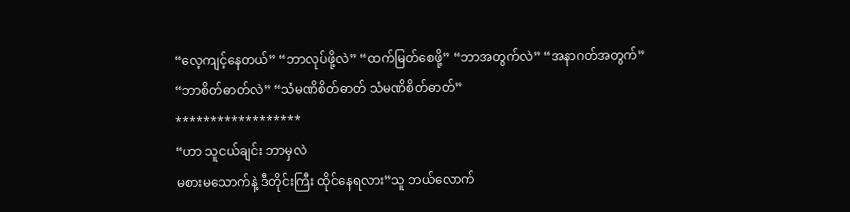“လေ့ကျင့်နေတယ်” “ဘာလုပ်ဖို့လဲ” “ထက်မြတ်စေဖို့” “ဘာအတွက်လဲ” “အနာဂတ်အတွက်”
“ဘာစိတ်ဓာတ်လဲ” “သံမဏိစိတ်ဓာတ် သံမဏိစိတ်ဓာတ်”
******************
“ဟာ သူငယ်ချင်း ဘာမှလဲ
မစားမသောက်နဲ့ ဒီတိုင်းကြီး ထိုင်နေရလား”သူ ဘယ်လောက်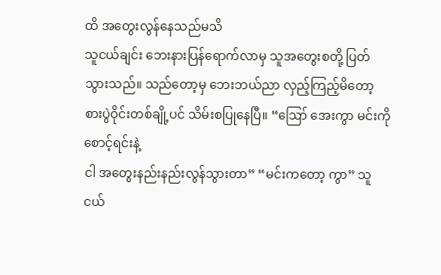ထိ အတွေးလွန်နေသည်မသိ
သူငယ်ချင်း ဘေးနားပြန်ရောက်လာမှ သူအတွေးစတို့ ပြတ်သွားသည်။ သည်တော့မှ ဘေးဘယ်ညာ လှည့်ကြည့်မိတော့
စားပွဲဝိုင်းတစ်ချို့ပင် သိမ်းစပြုနေပြီ။ “ဪ အေးကွာ မင်းကို စောင့်ရင်းနဲ့
ငါ အတွေးနည်းနည်းလွန်သွားတာ” “မင်းကတော့ ကွာ” သူငယ်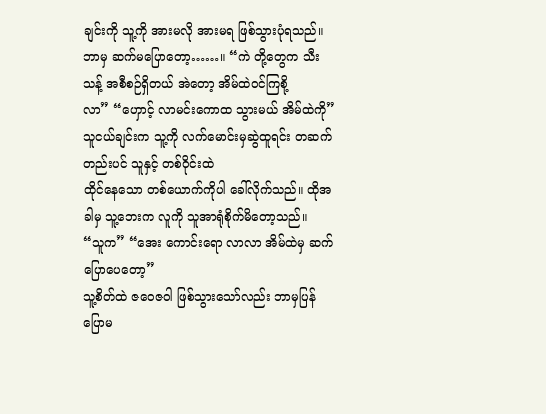ချင်းကို သူ့ကို အားမလို အားမရ ဖြစ်သွားပုံရသည်။ ဘာမှ ဆက်မပြောတော့……။ “ကဲ တို့တွေက သီးသန့် အစီစဉ်ရှိတယ် အဲတော့ အိမ်ထဲဝင်ကြစို့
လာ” “ဟှောင့် လာမင်းကောထ သွားမယ် အိမ်ထဲကို” သူငယ်ချင်းက သူ့ကို လက်မောင်းမှဆွဲထူရင်း တဆက် တည်းပင် သူနှင့် တစ်ဝိုင်းထဲ
ထိုင်နေသော တစ်ယောက်ကိုပါ ခေါ်လိုက်သည်။ ထိုအခါမှ သူ့ဘေးက လူကို သူအာရုံစိုက်မိတော့သည်။
“သူက” “အေး ကောင်းရော လာလာ အိမ်ထဲမှ ဆက်ပြောပေတော့”
သူ့စိတ်ထဲ ဇဝေဇဝါ ဖြစ်သွားသော်လည်း ဘာမှပြန်ပြောမ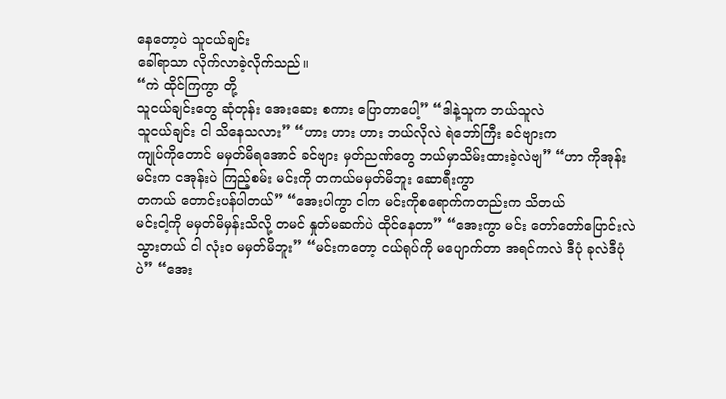နေတော့ပဲ သူငယ်ချင်း
ခေါ်ရာသာ လိုက်လာခဲ့လိုက်သည်။
“ကဲ ထိုင်ကြကွာ တို့
သူငယ်ချင်းတွေ ဆုံတုန်း အေးဆေး စကား ပြောတာပေါ့” “ဒါနဲ့သူက ဘယ်သူလဲ
သူငယ်ချင်း ငါ သိနေသလား” “ဟား ဟား ဟား ဘယ်လိုလဲ ရဲဘော်ကြီး ခင်ဗျားက
ကျုပ်ကိုတောင် မမှတ်မိရအောင် ခင်ဗျား မှတ်ညဏ်တွေ ဘယ်မှာသိမ်းထားခဲ့လဲဗျ” “ဟာ ကိုအုန်း မင်းက ငအုန်းပဲ ကြည့်စမ်း မင်းကို တကယ်မမှတ်မိဘူး ဆောရီးကွာ
တကယ် တောင်းပန်ပါတယ်” “အေးပါကွာ ငါက မင်းကိုစရောက်ကတည်းက သိတယ်
မင်းငါ့ကို မမှတ်မိမှန်းသိလို့ တမင် နှုတ်မဆက်ပဲ ထိုင်နေတာ” “အေးကွာ မင်း တော်တော်ပြောင်းလဲသွားတယ် ငါ လုံးဝ မမှတ်မိဘူး” “မင်းကတော့ ငယ်ရုပ်ကို မပျောက်တာ အရင်ကလဲ ဒီပုံ ခုလဲဒီပုံပဲ” “အေး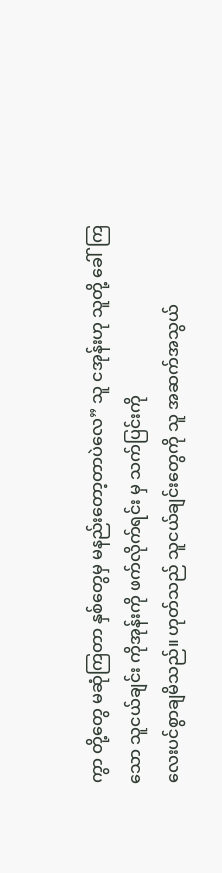ကွာ တို့တွေ မဆုံကြတာ နှစ်တွေမှ မနည်းတော့တာပဲလေ” သူ ငအုန်းဟု သူတို့ ခေါ်ကြသော သူငယ်ချင်း ကိုအုန်းကို ဖက်လိုက်ရင်း မှ သက်ပြင်းကို
လေးပင်စွာချမိသည်။ ဟုတ်သည် သူငယ်ချင်းတွေကို သူ အဆက်အသွယ်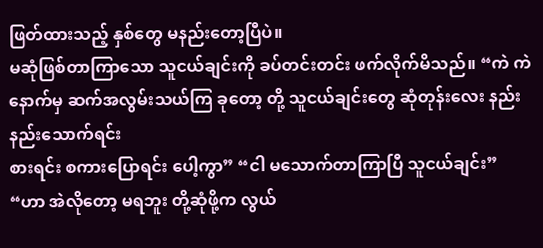ဖြတ်ထားသည့် နှစ်တွေ မနည်းတော့ပြီပဲ။
မဆုံဖြစ်တာကြာသော သူငယ်ချင်းကို ခပ်တင်းတင်း ဖက်လိုက်မိသည်။ “ကဲ ကဲ နောက်မှ ဆက်အလွမ်းသယ်ကြ ခုတော့ တို့ သူငယ်ချင်းတွေ ဆုံတုန်းလေး နည်းနည်းသောက်ရင်း
စားရင်း စကားပြောရင်း ပေါ့ကွာ” “ငါ မသောက်တာကြာပြီ သူငယ်ချင်း”
“ဟာ အဲလိုတော့ မရဘူး တို့ဆုံဖို့က လွယ်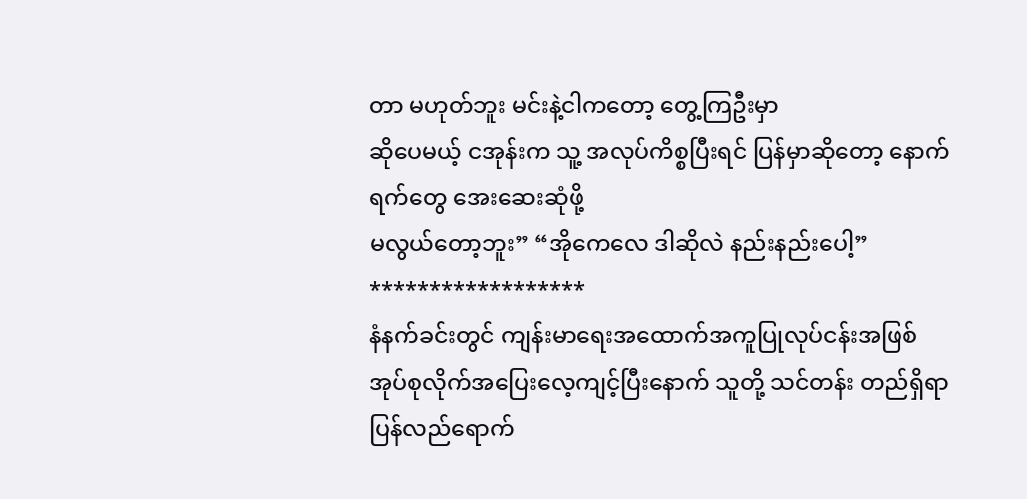တာ မဟုတ်ဘူး မင်းနဲ့ငါကတော့ တွေ့ကြဦးမှာ
ဆိုပေမယ့် ငအုန်းက သူ့ အလုပ်ကိစ္စပြီးရင် ပြန်မှာဆိုတော့ နောက်ရက်တွေ အေးဆေးဆုံဖို့
မလွယ်တော့ဘူး” “အိုကေလေ ဒါဆိုလဲ နည်းနည်းပေါ့”
******************
နံနက်ခင်းတွင် ကျန်းမာရေးအထောက်အကူပြုလုပ်ငန်းအဖြစ်
အုပ်စုလိုက်အပြေးလေ့ကျင့်ပြီးနောက် သူတို့ သင်တန်း တည်ရှိရာ ပြန်လည်ရောက်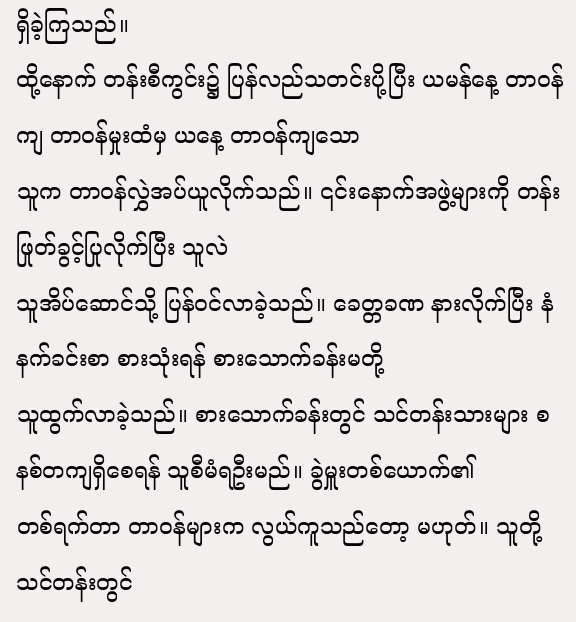ရှိခဲ့ကြသည်။
ထို့နောက် တန်းစီကွင်း၌ ပြန်လည်သတင်းပို့ပြီး ယမန်နေ့ တာဝန်ကျ တာဝန်မှုးထံမှ ယနေ့ တာဝန်ကျသော
သူက တာဝန်လွှဲအပ်ယူလိုက်သည်။ ၎င်းနောက်အဖွဲ့များကို တန်းဖြုတ်ခွင့်ပြုလိုက်ပြီး သူလဲ
သူအိပ်ဆောင်သို့ ပြန်ဝင်လာခဲ့သည်။ ခေတ္တခဏ နားလိုက်ပြီး နံနက်ခင်းစာ စားသုံးရန် စားသောက်ခန်းမတို့
သူထွက်လာခဲ့သည်။ စားသောက်ခန်းတွင် သင်တန်းသားများ စနစ်တကျရှိစေရန် သူစီမံရဦးမည်။ ခွဲမှူးတစ်ယောက်၏
တစ်ရက်တာ တာဝန်များက လွယ်ကူသည်တော့ မဟုတ်။ သူတို့ သင်တန်းတွင်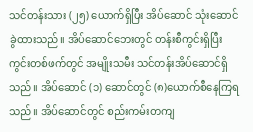သင်တန်းသား (၂၅) ယောက်ရှိပြီး အိပ်ဆောင် သုံးဆောင် ခွဲထားသည်။ အိပ်ဆောင်ဘေးတွင် တန်းစီကွင်းရှိပြီး
ကွင်းတစ်ဖက်တွင် အမျိုးသမီး သင်တန်းအိပ်ဆောင်ရှိသည်။ အိပ်ဆောင် (၁) ဆောင်တွင် (၈)ယောက်စီနေကြရသည်။ အိပ်ဆောင်တွင် စည်းကမ်းတကျ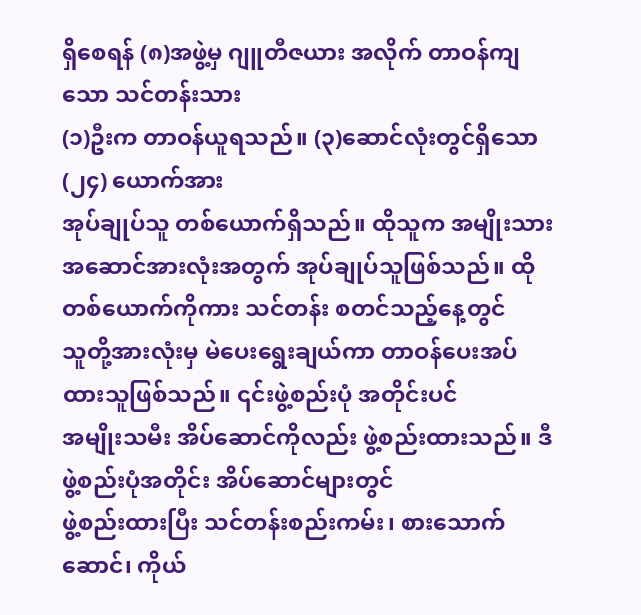ရှိစေရန် (၈)အဖွဲ့မှ ဂျူတီဇယား အလိုက် တာဝန်ကျသော သင်တန်းသား
(၁)ဦးက တာဝန်ယူရသည်။ (၃)ဆောင်လုံးတွင်ရှိသော (၂၄) ယောက်အား
အုပ်ချုပ်သူ တစ်ယောက်ရှိသည်။ ထိုသူက အမျိုးသား အဆောင်အားလုံးအတွက် အုပ်ချုပ်သူဖြစ်သည်။ ထိုတစ်ယောက်ကိုကား သင်တန်း စတင်သည့်နေ့တွင်
သူတို့အားလုံးမှ မဲပေးရွေးချယ်ကာ တာဝန်ပေးအပ်ထားသူဖြစ်သည်။ ၎င်းဖွဲ့စည်းပုံ အတိုင်းပင်
အမျိုးသမီး အိပ်ဆောင်ကိုလည်း ဖွဲ့စည်းထားသည်။ ဒီဖွဲ့စည်းပုံအတိုင်း အိပ်ဆောင်များတွင်
ဖွဲ့စည်းထားပြီး သင်တန်းစည်းကမ်း၊ စားသောက်ဆောင်၊ ကိုယ်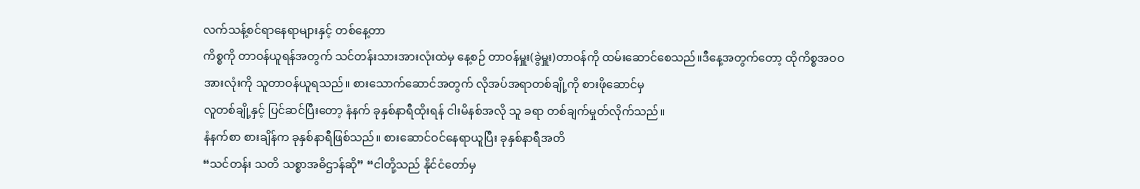လက်သန့်စင်ရာနေရာများနှင့် တစ်နေ့တာ
ကိစ္စကို တာဝန်ယူရန်အတွက် သင်တန်းသားအားလုံးထဲမှ နေ့စဉ် တာဝန်မှူး(ခွဲမှူး)တာဝန်ကို ထမ်းဆောင်စေသည်။ဒီနေ့အတွက်တော့ ထိုကိစ္စအဝဝ
အားလုံးကို သူတာဝန်ယူရသည်။ စားသောက်ဆောင်အတွက် လိုအပ်အရာတစ်ချို့ကို စားဖိုဆောင်မှ
လူတစ်ချို့နှင့် ပြင်ဆင်ပြီးတော့ နံနက် ခုနှစ်နာရီထိုးရန် ငါးမိနစ်အလို သူ ခရာ တစ်ချက်မှုတ်လိုက်သည်။
နံနက်စာ စားချိန်က ခုနှစ်နာရီဖြစ်သည်။ စားဆောင်ဝင်နေရာယူပြီး ခုနှစ်နာရီအတိ
“သင်တန်း သတိ သစ္စာအဓိဌာန်ဆို” “ငါတို့သည် နိုင်ငံတော်မှ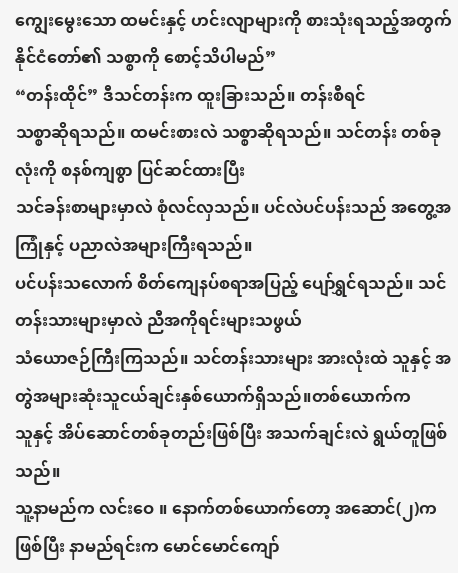ကျွေးမွေးသော ထမင်းနှင့် ဟင်းလျာများကို စားသုံးရသည့်အတွက် နိုင်ငံတော်၏ သစ္စာကို စောင့်သိပါမည်”
“တန်းထိုင်” ဒီသင်တန်းက ထူးခြားသည်။ တန်းစီရင်
သစ္စာဆိုရသည်။ ထမင်းစားလဲ သစ္စာဆိုရသည်။ သင်တန်း တစ်ခုလုံးကို စနစ်ကျစွာ ပြင်ဆင်ထားပြီး
သင်ခန်းစာများမှာလဲ စုံလင်လှသည်။ ပင်လဲပင်ပန်းသည် အတွေ့အကြုံနှင့် ပညာလဲအများကြီးရသည်။
ပင်ပန်းသလောက် စိတ်ကျေနပ်စရာအပြည့် ပျော်ရွှင်ရသည်။ သင်တန်းသားများမှာလဲ ညီအကိုရင်းများသဖွယ်
သံယောဇဉ်ကြီးကြသည်။ သင်တန်းသားများ အားလုံးထဲ သူနှင့် အတွဲအများဆုံးသူငယ်ချင်းနှစ်ယောက်ရှိသည်။တစ်ယောက်က
သူနှင့် အိပ်ဆောင်တစ်ခုတည်းဖြစ်ပြီး အသက်ချင်းလဲ ရွယ်တူဖြစ်သည်။
သူ့နာမည်က လင်းဝေ ။ နောက်တစ်ယောက်တော့ အဆောင်(၂)က ဖြစ်ပြီး နာမည်ရင်းက မောင်မောင်ကျော်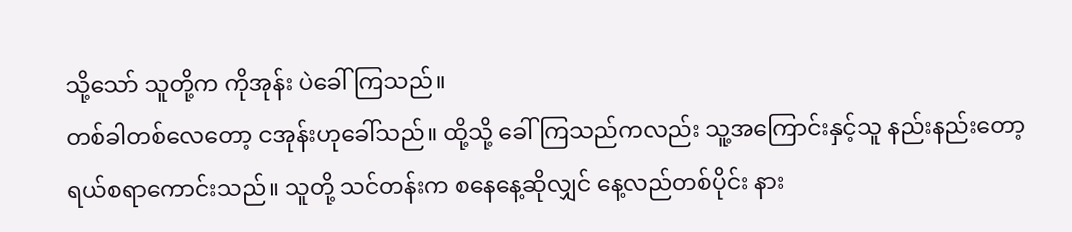သို့သော် သူတို့က ကိုအုန်း ပဲခေါ်ကြသည်။
တစ်ခါတစ်လေတော့ ငအုန်းဟုခေါ်သည်။ ထို့သို့ ခေါ်ကြသည်ကလည်း သူ့အကြောင်းနှင့်သူ နည်းနည်းတော့
ရယ်စရာကောင်းသည်။ သူတို့ သင်တန်းက စနေနေ့ဆိုလျှင် နေ့လည်တစ်ပိုင်း နား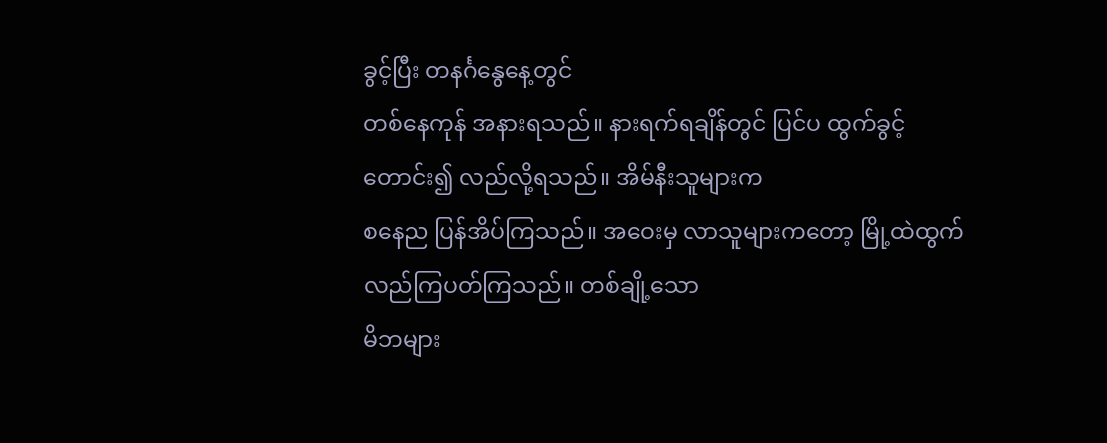ခွင့်ပြီး တနင်္ဂနွေနေ့တွင်
တစ်နေကုန် အနားရသည်။ နားရက်ရချိန်တွင် ပြင်ပ ထွက်ခွင့်တောင်း၍ လည်လို့ရသည်။ အိမ်နီးသူများက
စနေည ပြန်အိပ်ကြသည်။ အဝေးမှ လာသူများကတော့ မြို့ထဲထွက် လည်ကြပတ်ကြသည်။ တစ်ချို့သော
မိဘများ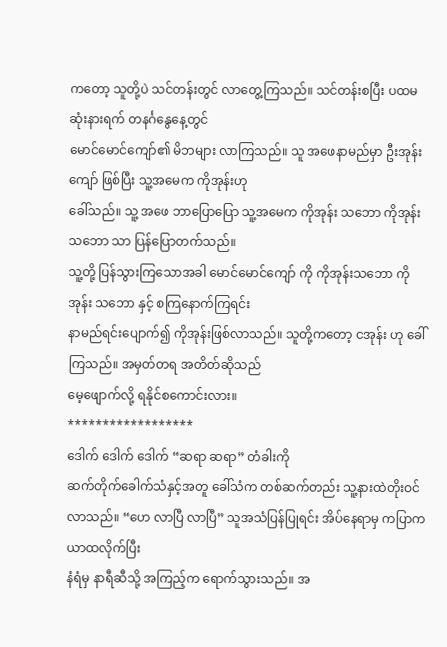ကတော့ သူတို့ပဲ သင်တန်းတွင် လာတွေ့ကြသည်။ သင်တန်းစပြီး ပထမဆုံးနားရက် တနင်္ဂနွေနေ့တွင်
မောင်မောင်ကျော်၏ မိဘများ လာကြသည်။ သူ အဖေနာမည်မှာ ဦးအုန်းကျော် ဖြစ်ပြီး သူ့အမေက ကိုအုန်းဟု
ခေါ်သည်။ သူ့ အဖေ ဘာပြောပြော သူ့အမေက ကိုအုန်း သဘော ကိုအုန်း သဘော သာ ပြန်ပြောတက်သည်။
သူ့တို့ ပြန်သွားကြသောအခါ မောင်မောင်ကျော် ကို ကိုအုန်းသဘော ကိုအုန်း သဘော နှင့် စကြနောက်ကြရင်း
နာမည်ရင်းပျောက်၍ ကိုအုန်းဖြစ်လာသည်။ သူတို့ကတော့ ငအုန်း ဟု ခေါ်ကြသည်။ အမှတ်တရ အတိတ်ဆိုသည်
မေ့ဖျောက်လို့ ရနိုင်စကောင်းလား။
******************
ဒေါက် ဒေါက် ဒေါက် “ဆရာ ဆရာ” တံခါးကို
ဆက်တိုက်ခေါက်သံနှင့်အတူ ခေါ်သံက တစ်ဆက်တည်း သူ့နားထဲတိုးဝင် လာသည်။ “ဟေ လာပြီ လာပြီ” သူအသံပြန်ပြုရင်း အိပ်နေရာမှ ကပြာကယာထလိုက်ပြီး
နံရံမှ နာရီဆီသို့ အကြည့်က ရောက်သွားသည်။ အ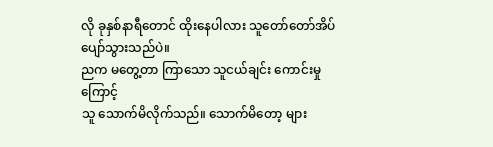လို ခုနှစ်နာရီတောင် ထိုးနေပါလား သူတော်တော်အိပ်ပျော်သွားသည်ပဲ။
ညက မတွေ့တာ ကြာသော သူငယ်ချင်း ကောင်းမှုကြောင့်
သူ သောက်မိလိုက်သည်။ သောက်မိတော့ များ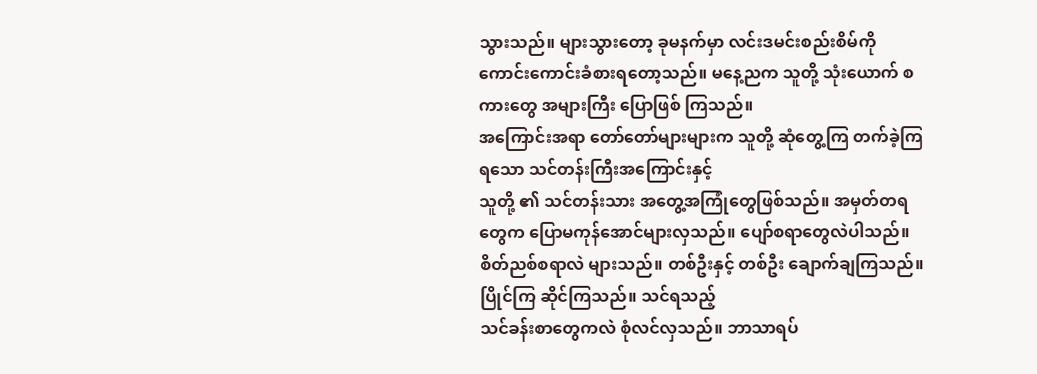သွားသည်။ များသွားတော့ ခုမနက်မှာ လင်းဒမင်းစည်းစိမ်ကို
ကောင်းကောင်းခံစားရတော့သည်။ မနေ့ညက သူတို့ သုံးယောက် စကားတွေ အများကြီး ပြောဖြစ် ကြသည်။
အကြောင်းအရာ တော်တော်များများက သူတို့ ဆုံတွေ့ကြ တက်ခဲ့ကြရသော သင်တန်းကြီးအကြောင်းနှင့်
သူတို့ ၏ သင်တန်းသား အတွေ့အကြုံတွေဖြစ်သည်။ အမှတ်တရတွေက ပြောမကုန်အောင်များလှသည်။ ပျော်စရာတွေလဲပါသည်။
စိတ်ညစ်စရာလဲ များသည်။ တစ်ဦးနှင့် တစ်ဦး ချောက်ချကြသည်။ ပြိုင်ကြ ဆိုင်ကြသည်။ သင်ရသည့်
သင်ခန်းစာတွေကလဲ စုံလင်လှသည်။ ဘာသာရပ်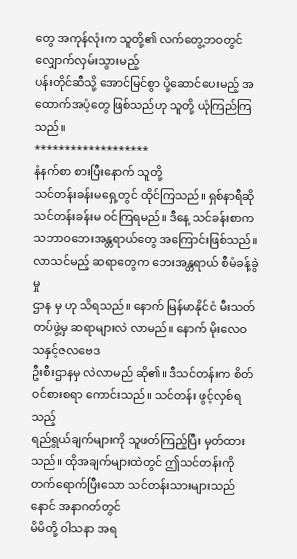တွေ အကုန်လုံးက သူတို့၏ လက်တွေ့ဘဝတွင် လျှောက်လှမ်းသွားမည့်
ပန်းတိုင်ဆီသို့ အောင်မြင်စွာ ပို့ဆောင်ပေးမည့် အထောက်အပံ့တွေ ဖြစ်သည်ဟု သူတို့ ယုံကြည်ကြသည်။
*******************
နံနက်စာ စားပြီးနောက် သူတို့
သင်တန်းခန်းမရှေ့တွင် ထိုင်ကြသည်။ ရှစ်နာရီဆို သင်တန်းခန်းမ ဝင်ကြရမည်။ ဒီနေ့ သင်ခန်းစာက
သဘာဝဘေးအန္တရာယ်တွေ အကြောင်းဖြစ်သည်။ လာသင်မည့် ဆရာတွေက ဘေးအန္တရာယ် စီမံခန့်ခွဲမှု
ဌာန မှ ဟု သိရသည်။ နောက် မြန်မာနိုင်ငံ မီးသတ်တပ်ဖွဲ့မှ ဆရာများလဲ လာမည်။ နောက် မိုးလေဝသနှင့်ဇလဗေဒ
ဦးစီးဌာနမှ လဲလာမည် ဆို၏။ ဒီသင်တန်းက စိတ်ဝင်စားစရာ ကောင်းသည်။ သင်တန်း ဖွင့်လှစ်ရသည့်
ရည်ရွယ်ချက်များကို သူဖတ်ကြည့်ပြီး မှတ်ထားသည်။ ထိုအချက်များထဲတွင် ဤသင်တန်းကို
တက်ရောက်ပြီးသော သင်တန်းသားများသည် နောင် အနာဂတ်တွင်
မိမိတို့ ဝါသနာ အရ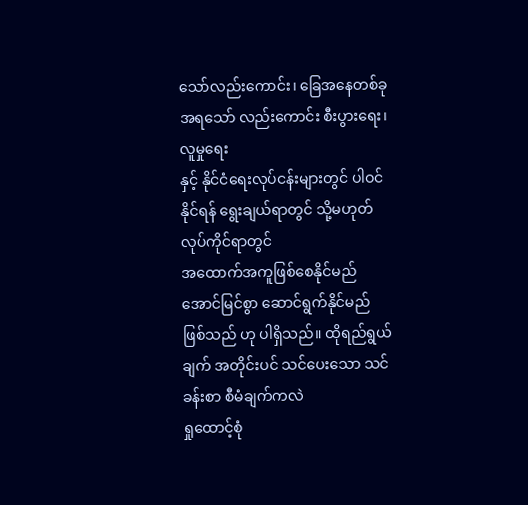သော်လည်းကောင်း၊ ခြေအနေတစ်ခုအရသော် လည်းကောင်း စီးပွားရေး၊ လူမှုရေး
နှင့် နိုင်ငံရေးလုပ်ငန်းများတွင် ပါဝင်နိုင်ရန် ရွေးချယ်ရာတွင် သို့မဟုတ် လုပ်ကိုင်ရာတွင်
အထောက်အကူဖြစ်စေနိုင်မည် အောင်မြင်စွာ ဆောင်ရွက်နိုင်မည် ဖြစ်သည် ဟု ပါရှိသည်။ ထိုရည်ရွယ်ချက် အတိုင်းပင် သင်ပေးသော သင်ခန်းစာ စီမံချက်ကလဲ
ရှုထောင့်စုံ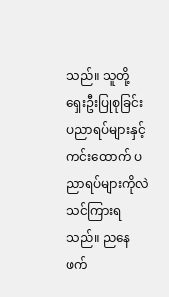သည်။ သူတို့ ရှေးဦးပြုစုခြင်း ပညာရပ်များနှင့် ကင်းထောက် ပညာရပ်များကိုလဲ
သင်ကြားရသည်။ ညနေဖက်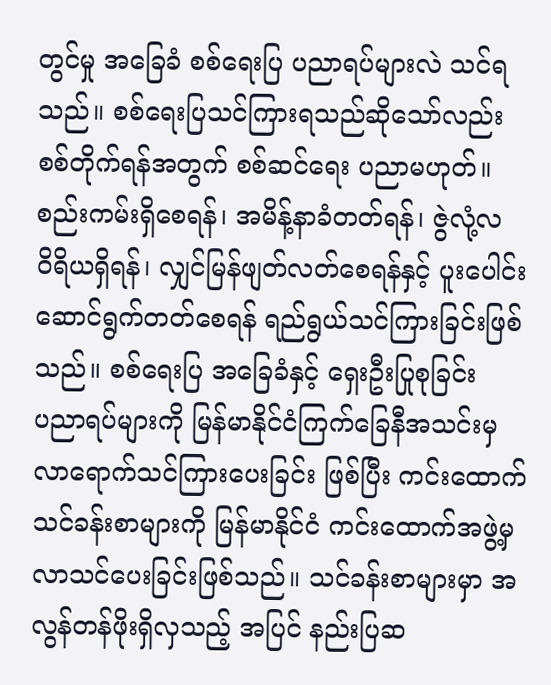တွင်မှု အခြေခံ စစ်ရေးပြ ပညာရပ်များလဲ သင်ရသည်။ စစ်ရေးပြသင်ကြားရသည်ဆိုသော်လည်း
စစ်တိုက်ရန်အတွက် စစ်ဆင်ရေး ပညာမဟုတ်။ စည်းကမ်းရှိစေရန်၊ အမိန့်နာခံတတ်ရန်၊ ဇွဲလုံ့လ
ဝိရိယရှိရန်၊ လျှင်မြန်ဖျတ်လတ်စေရန်နှင့် ပူးပေါင်းဆောင်ရွက်တတ်စေရန် ရည်ရွယ်သင်ကြားခြင်းဖြစ်သည်။ စစ်ရေးပြ အခြေခံနှင့် ရှေးဦးပြုစုခြင်း
ပညာရပ်များကို မြန်မာနိုင်ငံကြက်ခြေနီအသင်းမှ လာရောက်သင်ကြားပေးခြင်း ဖြစ်ပြီး ကင်းထောက်
သင်ခန်းစာများကို မြန်မာနိုင်ငံ ကင်းထောက်အဖွဲ့မှ
လာသင်ပေးခြင်းဖြစ်သည်။ သင်ခန်းစာများမှာ အလွန်တန်ဖိုးရှိလှသည့် အပြင် နည်းပြဆ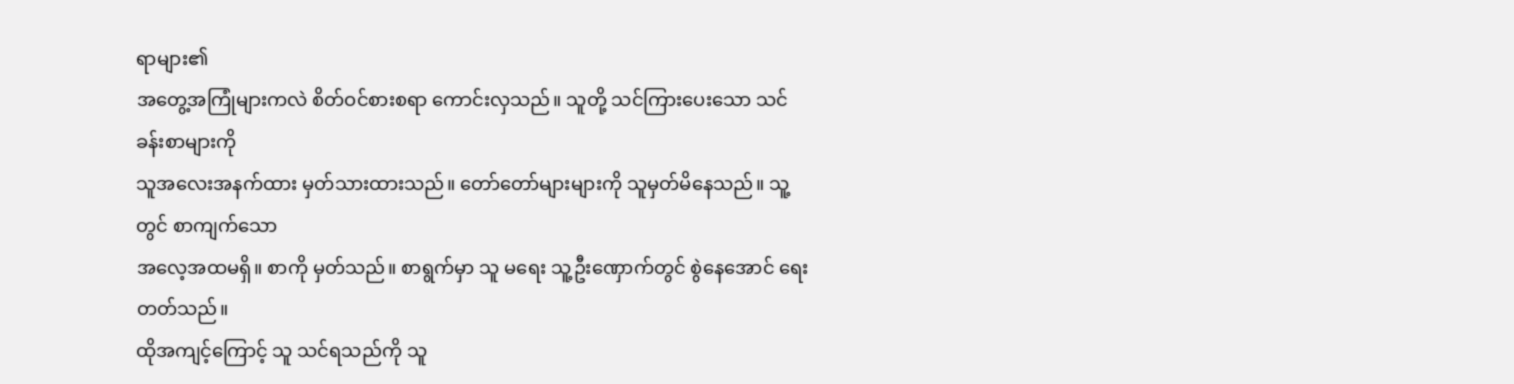ရာများ၏
အတွေ့အကြုံများကလဲ စိတ်ဝင်စားစရာ ကောင်းလှသည်။ သူတို့ သင်ကြားပေးသော သင်ခန်းစာများကို
သူအလေးအနက်ထား မှတ်သားထားသည်။ တော်တော်များများကို သူမှတ်မိနေသည်။ သူ့တွင် စာကျက်သော
အလေ့အထမရှိ။ စာကို မှတ်သည်။ စာရွက်မှာ သူ မရေး သူ့ဦးဏှောက်တွင် စွဲနေအောင် ရေးတတ်သည်။
ထိုအကျင့်ကြောင့် သူ သင်ရသည်ကို သူ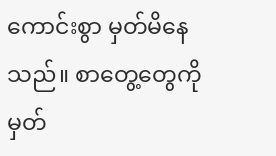ကောင်းစွာ မှတ်မိနေသည်။ စာတွေ့တွေကို မှတ်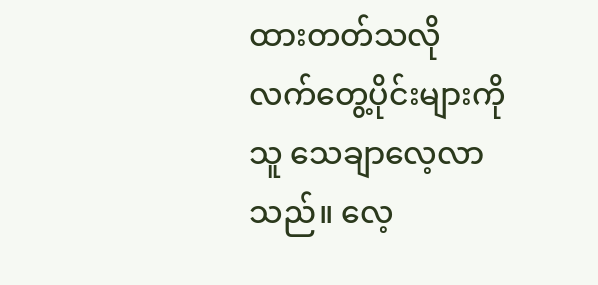ထားတတ်သလို လက်တွေ့ပိုင်းများကို သူ သေချာလေ့လာသည်။ လေ့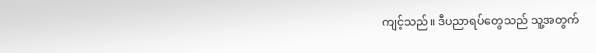ကျင့်သည်။ ဒီပညာရပ်တွေသည် သူ့အတွက်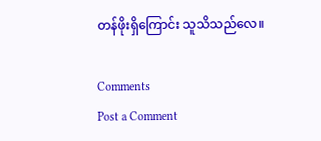တန်ဖိုးရှိကြောင်း သူသိသည်လေ။

Comments
Post a Comment